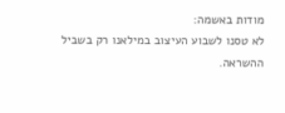מודות באשמה:
לא טסנו לשבוע העיצוב במילאנו רק בשביל ההשראה.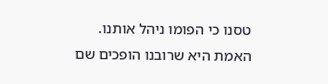טסנו כי הפומו ניהל אותנו.
האמת היא שרובנו הופכים שם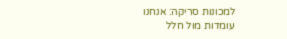למכונות סריקה: אנחנו עומדות מול חלל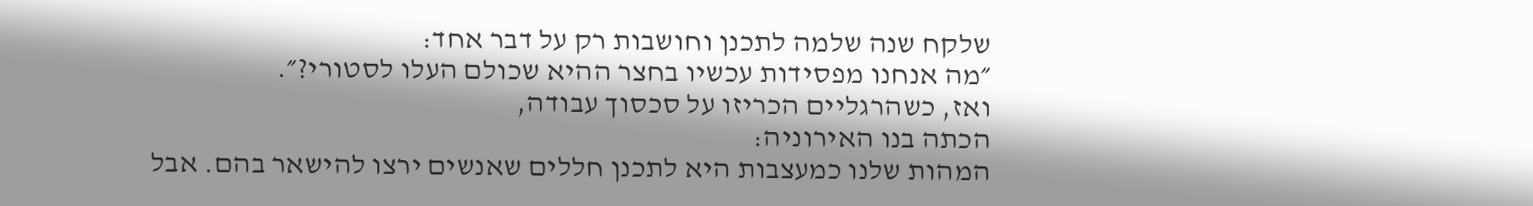שלקח שנה שלמה לתכנן וחושבות רק על דבר אחד:
״מה אנחנו מפסידות עכשיו בחצר ההיא שכולם העלו לסטורי?״.
ואז, כשהרגליים הכריזו על סכסוך עבודה,
הכתה בנו האירוניה:
המהות שלנו כמעצבות היא לתכנן חללים שאנשים ירצו להישאר בהם. אבל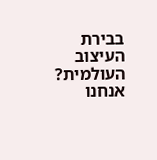בבירת העיצוב העולמית? אנחנו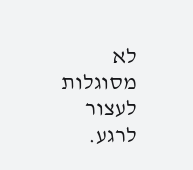לא מסוגלות לעצור לרגע.